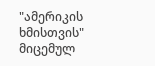"ამერიკის ხმისთვის" მიცემულ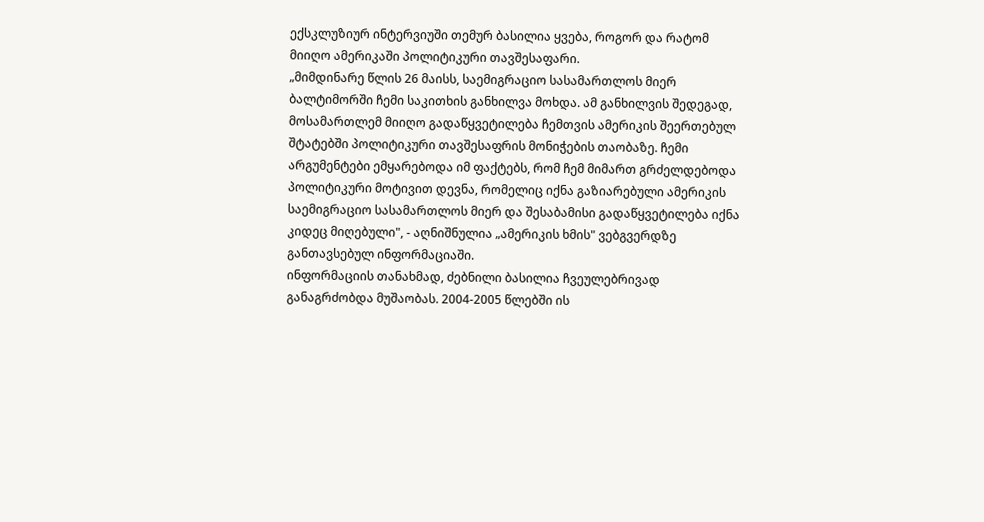ექსკლუზიურ ინტერვიუში თემურ ბასილია ყვება, როგორ და რატომ მიიღო ამერიკაში პოლიტიკური თავშესაფარი.
„მიმდინარე წლის 26 მაისს, საემიგრაციო სასამართლოს მიერ ბალტიმორში ჩემი საკითხის განხილვა მოხდა. ამ განხილვის შედეგად, მოსამართლემ მიიღო გადაწყვეტილება ჩემთვის ამერიკის შეერთებულ შტატებში პოლიტიკური თავშესაფრის მონიჭების თაობაზე. ჩემი არგუმენტები ემყარებოდა იმ ფაქტებს, რომ ჩემ მიმართ გრძელდებოდა პოლიტიკური მოტივით დევნა, რომელიც იქნა გაზიარებული ამერიკის საემიგრაციო სასამართლოს მიერ და შესაბამისი გადაწყვეტილება იქნა კიდეც მიღებული", - აღნიშნულია „ამერიკის ხმის" ვებგვერდზე განთავსებულ ინფორმაციაში.
ინფორმაციის თანახმად, ძებნილი ბასილია ჩვეულებრივად განაგრძობდა მუშაობას. 2004-2005 წლებში ის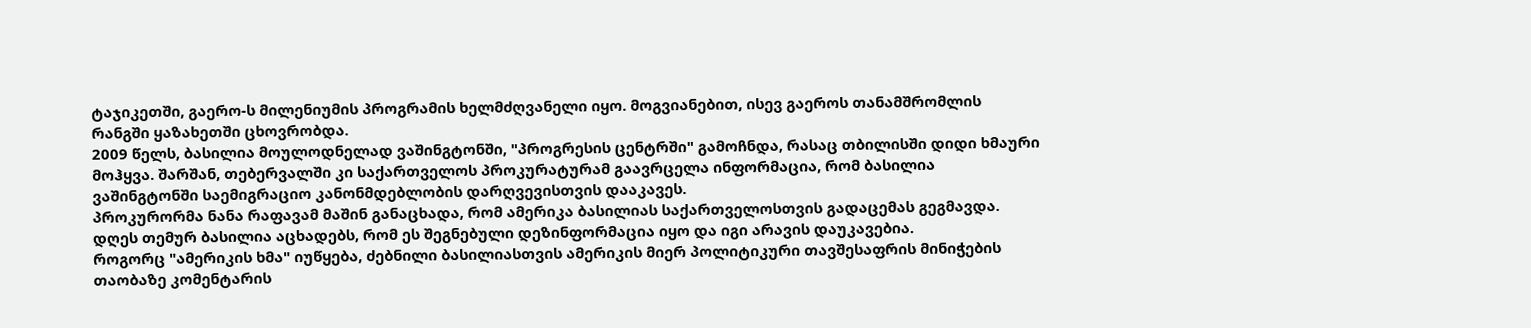ტაჯიკეთში, გაერო-ს მილენიუმის პროგრამის ხელმძღვანელი იყო. მოგვიანებით, ისევ გაეროს თანამშრომლის რანგში ყაზახეთში ცხოვრობდა.
2009 წელს, ბასილია მოულოდნელად ვაშინგტონში, "პროგრესის ცენტრში" გამოჩნდა, რასაც თბილისში დიდი ხმაური მოჰყვა. შარშან, თებერვალში კი საქართველოს პროკურატურამ გაავრცელა ინფორმაცია, რომ ბასილია ვაშინგტონში საემიგრაციო კანონმდებლობის დარღვევისთვის დააკავეს.
პროკურორმა ნანა რაფავამ მაშინ განაცხადა, რომ ამერიკა ბასილიას საქართველოსთვის გადაცემას გეგმავდა. დღეს თემურ ბასილია აცხადებს, რომ ეს შეგნებული დეზინფორმაცია იყო და იგი არავის დაუკავებია.
როგორც "ამერიკის ხმა" იუწყება, ძებნილი ბასილიასთვის ამერიკის მიერ პოლიტიკური თავშესაფრის მინიჭების თაობაზე კომენტარის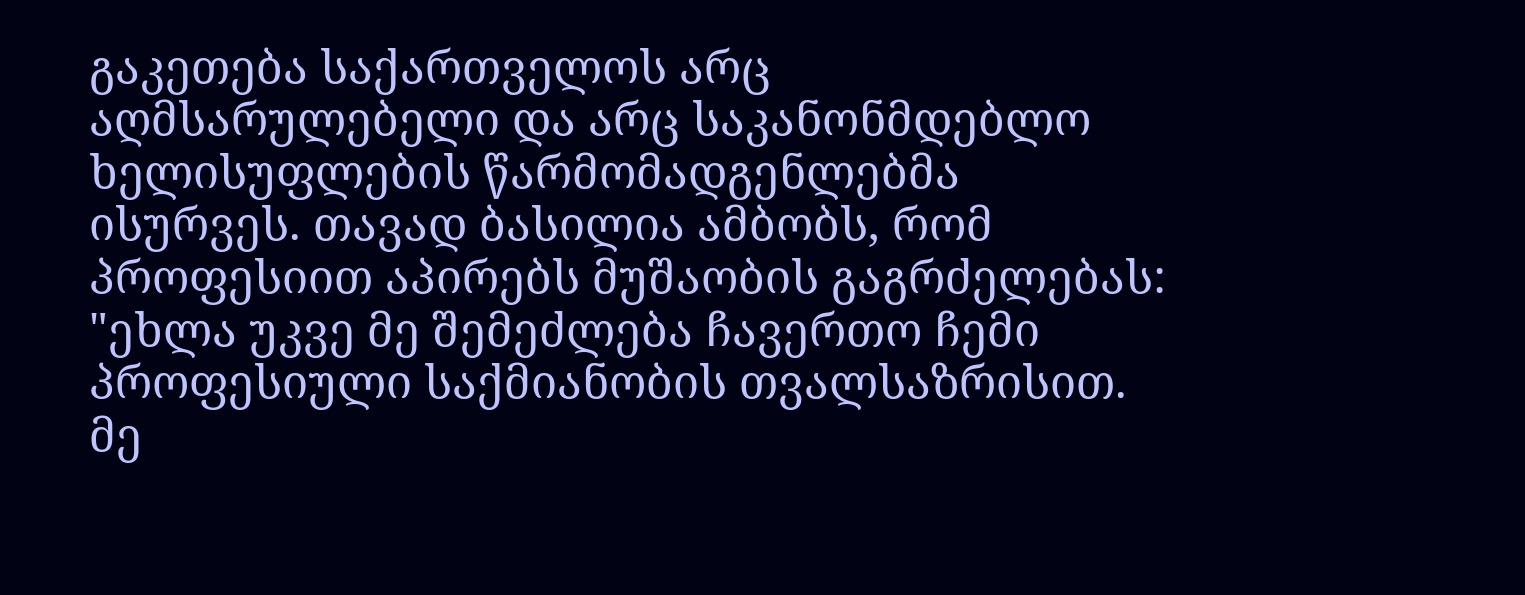გაკეთება საქართველოს არც აღმსარულებელი და არც საკანონმდებლო ხელისუფლების წარმომადგენლებმა ისურვეს. თავად ბასილია ამბობს, რომ პროფესიით აპირებს მუშაობის გაგრძელებას:
"ეხლა უკვე მე შემეძლება ჩავერთო ჩემი პროფესიული საქმიანობის თვალსაზრისით. მე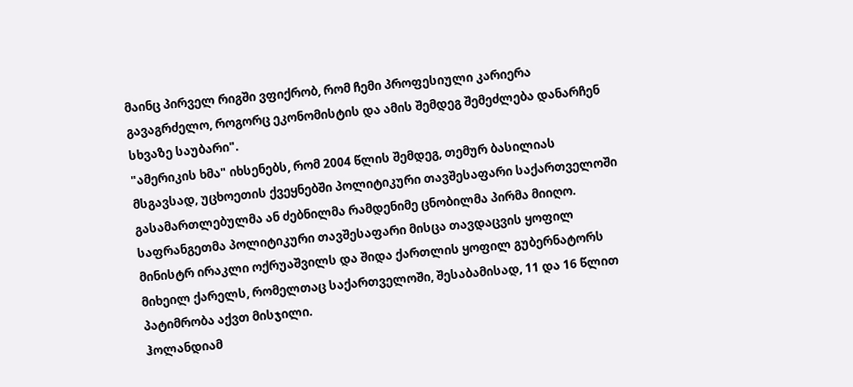მაინც პირველ რიგში ვფიქრობ, რომ ჩემი პროფესიული კარიერა გავაგრძელო, როგორც ეკონომისტის და ამის შემდეგ შემეძლება დანარჩენ სხვაზე საუბარი".
"ამერიკის ხმა" იხსენებს, რომ 2004 წლის შემდეგ, თემურ ბასილიას მსგავსად, უცხოეთის ქვეყნებში პოლიტიკური თავშესაფარი საქართველოში გასამართლებულმა ან ძებნილმა რამდენიმე ცნობილმა პირმა მიიღო.
საფრანგეთმა პოლიტიკური თავშესაფარი მისცა თავდაცვის ყოფილ მინისტრ ირაკლი ოქრუაშვილს და შიდა ქართლის ყოფილ გუბერნატორს მიხეილ ქარელს, რომელთაც საქართველოში, შესაბამისად, 11 და 16 წლით პატიმრობა აქვთ მისჯილი.
ჰოლანდიამ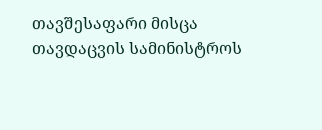თავშესაფარი მისცა თავდაცვის სამინისტროს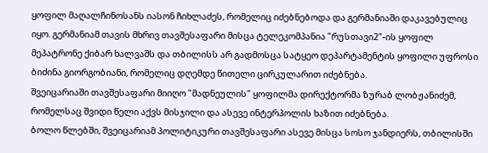ყოფილ მაღალჩინოსანს იასონ ჩიხლაძეს, რომელიც იძებნებოდა და გერმანიაში დაკავებულიც იყო. გერმანიამ თავის მხრივ თავშესაფარი მისცა ტელეკომპანია "რუსთავი2"-ის ყოფილ მეპატრონე ქიბარ ხალვაშს და თბილისს არ გადმოსცა სატყეო დეპარტამენტის ყოფილი უფროსი ბიძინა გიორგობიანი, რომელიც დღემდე წითელი ცირკულარით იძებნება.
შვეიცარიაში თავშესაფარი მიიღო "მადნეულის" ყოფილმა დირექტორმა ზურაბ ლობჟანიძემ, რომელსაც შვიდი წელი აქვს მისჯილი და ასევე ინტერპოლის ხაზით იძებნება.
ბოლო წლებში, შვეიცარიამ პოლიტიკური თავშესაფარი ასევე მისცა სოსო ჯანდიერს, თბილისში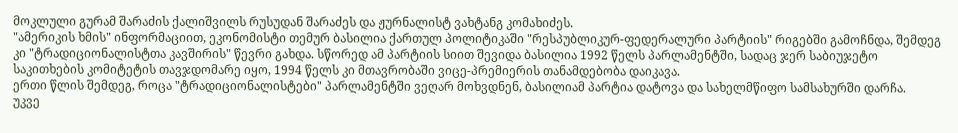მოკლული გურამ შარაძის ქალიშვილს რუსუდან შარაძეს და ჟურნალისტ ვახტანგ კომახიძეს.
"ამერიკის ხმის" ინფორმაციით, ეკონომისტი თემურ ბასილია ქართულ პოლიტიკაში "რესპუბლიკურ-ფედერალური პარტიის" რიგებში გამოჩნდა, შემდეგ კი "ტრადიციონალისტთა კავშირის" წევრი გახდა. სწორედ ამ პარტიის სიით შევიდა ბასილია 1992 წელს პარლამენტში, სადაც ჯერ საბიუჯეტო საკითხების კომიტეტის თავჯდომარე იყო, 1994 წელს კი მთავრობაში ვიცე-პრემიერის თანამდებობა დაიკავა.
ერთი წლის შემდეგ, როცა "ტრადიციონალისტები" პარლამენტში ვეღარ მოხვდნენ, ბასილიამ პარტია დატოვა და სახელმწიფო სამსახურში დარჩა.
უკვე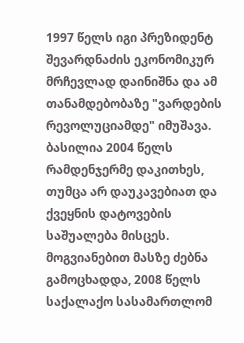1997 წელს იგი პრეზიდენტ შევარდნაძის ეკონომიკურ მრჩევლად დაინიშნა და ამ თანამდებობაზე "ვარდების რევოლუციამდე" იმუშავა.
ბასილია 2004 წელს რამდენჯერმე დაკითხეს, თუმცა არ დაუკავებიათ და ქვეყნის დატოვების საშუალება მისცეს.
მოგვიანებით მასზე ძებნა გამოცხადდა, 2008 წელს საქალაქო სასამართლომ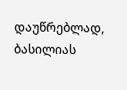დაუწრებლად, ბასილიას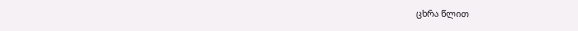ცხრა წლით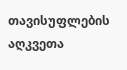თავისუფლების აღკვეთა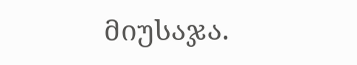მიუსაჯა.